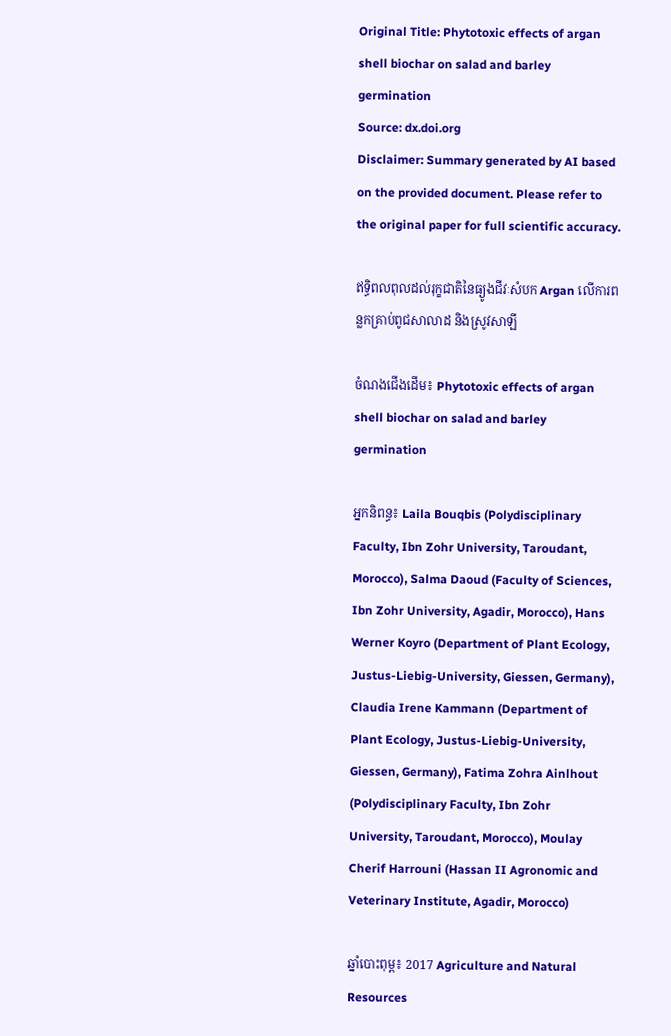Original Title: Phytotoxic effects of argan shell biochar on salad and barley germination
Source: dx.doi.org
Disclaimer: Summary generated by AI based on the provided document. Please refer to the original paper for full scientific accuracy.

ឥទ្ធិពលពុលដល់រុក្ខជាតិនៃធ្យូងជីវៈសំបក Argan លើការពន្លកគ្រាប់ពូជសាលាដ និងស្រូវសាឡី

ចំណងជើងដើម៖ Phytotoxic effects of argan shell biochar on salad and barley germination

អ្នកនិពន្ធ៖ Laila Bouqbis (Polydisciplinary Faculty, Ibn Zohr University, Taroudant, Morocco), Salma Daoud (Faculty of Sciences, Ibn Zohr University, Agadir, Morocco), Hans Werner Koyro (Department of Plant Ecology, Justus-Liebig-University, Giessen, Germany), Claudia Irene Kammann (Department of Plant Ecology, Justus-Liebig-University, Giessen, Germany), Fatima Zohra Ainlhout (Polydisciplinary Faculty, Ibn Zohr University, Taroudant, Morocco), Moulay Cherif Harrouni (Hassan II Agronomic and Veterinary Institute, Agadir, Morocco)

ឆ្នាំបោះពុម្ព៖ 2017 Agriculture and Natural Resources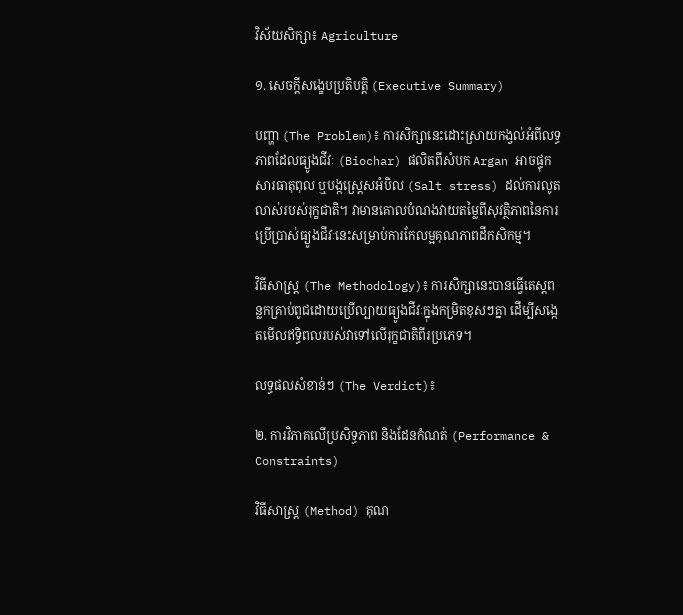វិស័យសិក្សា៖ Agriculture

១. សេចក្តីសង្ខេបប្រតិបត្តិ (Executive Summary)

បញ្ហា (The Problem)៖ ការសិក្សានេះដោះស្រាយកង្វល់អំពីលទ្ធភាពដែលធ្យូងជីវៈ (Biochar) ផលិតពីសំបក Argan អាចផ្ទុកសារធាតុពុល ឬបង្កស្ត្រេសអំបិល (Salt stress) ដល់ការលូតលាស់របស់រុក្ខជាតិ។ វាមានគោលបំណងវាយតម្លៃពីសុវត្ថិភាពនៃការប្រើប្រាស់ធ្យូងជីវៈនេះសម្រាប់ការកែលម្អគុណភាពដីកសិកម្ម។

វិធីសាស្ត្រ (The Methodology)៖ ការសិក្សានេះបានធ្វើតេស្តពន្លកគ្រាប់ពូជដោយប្រើល្បាយធ្យូងជីវៈក្នុងកម្រិតខុសៗគ្នា ដើម្បីសង្កេតមើលឥទ្ធិពលរបស់វាទៅលើរុក្ខជាតិពីរប្រភេទ។

លទ្ធផលសំខាន់ៗ (The Verdict)៖

២. ការវិភាគលើប្រសិទ្ធភាព និងដែនកំណត់ (Performance & Constraints)

វិធីសាស្ត្រ (Method) គុណ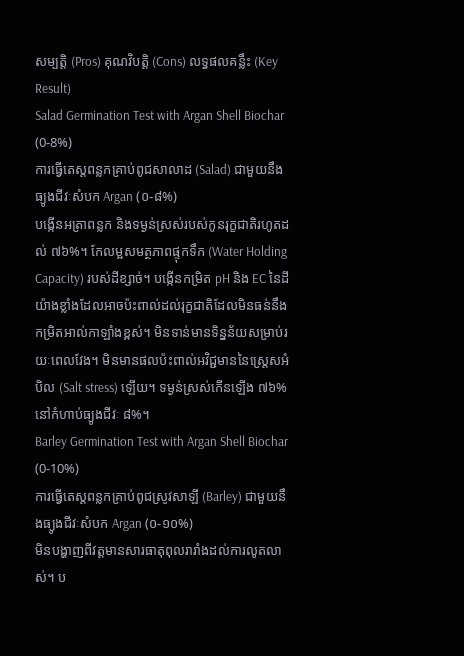សម្បត្តិ (Pros) គុណវិបត្តិ (Cons) លទ្ធផលគន្លឹះ (Key Result)
Salad Germination Test with Argan Shell Biochar (0-8%)
ការធ្វើតេស្តពន្លកគ្រាប់ពូជសាលាដ (Salad) ជាមួយនឹងធ្យូងជីវៈសំបក Argan (០-៨%)
បង្កើនអត្រាពន្លក និងទម្ងន់ស្រស់របស់កូនរុក្ខជាតិរហូតដល់ ៧៦%។ កែលម្អសមត្ថភាពផ្ទុកទឹក (Water Holding Capacity) របស់ដីខ្សាច់។ បង្កើនកម្រិត pH និង EC នៃដីយ៉ាងខ្លាំងដែលអាចប៉ះពាល់ដល់រុក្ខជាតិដែលមិនធន់នឹងកម្រិតអាល់កាឡាំងខ្ពស់។ មិនទាន់មានទិន្នន័យសម្រាប់រយៈពេលវែង។ មិនមានផលប៉ះពាល់អវិជ្ជមាននៃស្ត្រេសអំបិល (Salt stress) ឡើយ។ ទម្ងន់ស្រស់កើនឡើង ៧៦% នៅកំហាប់ធ្យូងជីវៈ ៨%។
Barley Germination Test with Argan Shell Biochar (0-10%)
ការធ្វើតេស្តពន្លកគ្រាប់ពូជស្រូវសាឡី (Barley) ជាមួយនឹងធ្យូងជីវៈសំបក Argan (០-១០%)
មិនបង្ហាញពីវត្តមានសារធាតុពុលរារាំងដល់ការលូតលាស់។ ប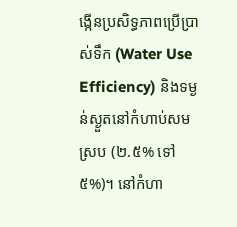ង្កើនប្រសិទ្ធភាពប្រើប្រាស់ទឹក (Water Use Efficiency) និងទម្ងន់ស្ងួតនៅកំហាប់សមស្រប (២.៥% ទៅ ៥%)។ នៅកំហា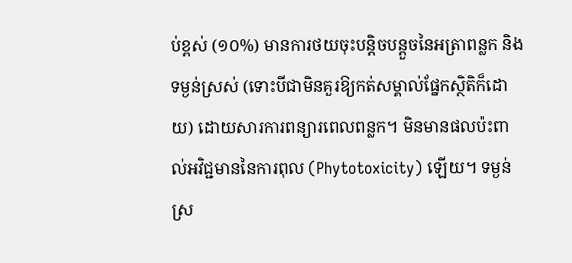ប់ខ្ពស់ (១០%) មានការថយចុះបន្តិចបន្តួចនៃអត្រាពន្លក និងទម្ងន់ស្រស់ (ទោះបីជាមិនគួរឱ្យកត់សម្គាល់ផ្នែកស្ថិតិក៏ដោយ) ដោយសារការពន្យារពេលពន្លក។ មិនមានផលប៉ះពាល់អវិជ្ជមាននៃការពុល (Phytotoxicity) ឡើយ។ ទម្ងន់ស្រ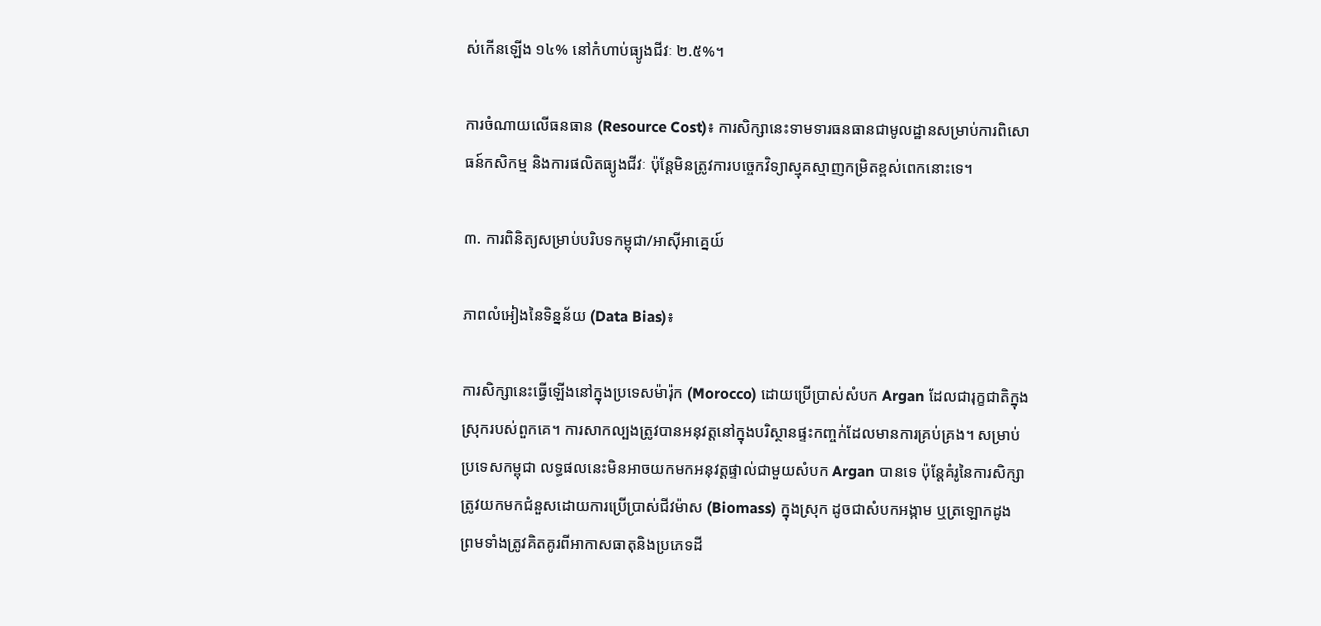ស់កើនឡើង ១៤% នៅកំហាប់ធ្យូងជីវៈ ២.៥%។

ការចំណាយលើធនធាន (Resource Cost)៖ ការសិក្សានេះទាមទារធនធានជាមូលដ្ឋានសម្រាប់ការពិសោធន៍កសិកម្ម និងការផលិតធ្យូងជីវៈ ប៉ុន្តែមិនត្រូវការបច្ចេកវិទ្យាស្មុគស្មាញកម្រិតខ្ពស់ពេកនោះទេ។

៣. ការពិនិត្យសម្រាប់បរិបទកម្ពុជា/អាស៊ីអាគ្នេយ៍

ភាពលំអៀងនៃទិន្នន័យ (Data Bias)៖

ការសិក្សានេះធ្វើឡើងនៅក្នុងប្រទេសម៉ារ៉ុក (Morocco) ដោយប្រើប្រាស់សំបក Argan ដែលជារុក្ខជាតិក្នុងស្រុករបស់ពួកគេ។ ការសាកល្បងត្រូវបានអនុវត្តនៅក្នុងបរិស្ថានផ្ទះកញ្ចក់ដែលមានការគ្រប់គ្រង។ សម្រាប់ប្រទេសកម្ពុជា លទ្ធផលនេះមិនអាចយកមកអនុវត្តផ្ទាល់ជាមួយសំបក Argan បានទេ ប៉ុន្តែគំរូនៃការសិក្សាត្រូវយកមកជំនួសដោយការប្រើប្រាស់ជីវម៉ាស (Biomass) ក្នុងស្រុក ដូចជាសំបកអង្កាម ឬត្រឡោកដូង ព្រមទាំងត្រូវគិតគូរពីអាកាសធាតុនិងប្រភេទដី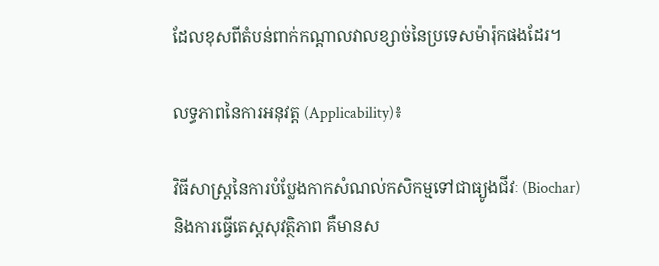ដែលខុសពីតំបន់ពាក់កណ្តាលវាលខ្សាច់នៃប្រទេសម៉ារ៉ុកផងដែរ។

លទ្ធភាពនៃការអនុវត្ត (Applicability)៖

វិធីសាស្ត្រនៃការបំប្លែងកាកសំណល់កសិកម្មទៅជាធ្យូងជីវៈ (Biochar) និងការធ្វើតេស្តសុវត្ថិភាព គឺមានស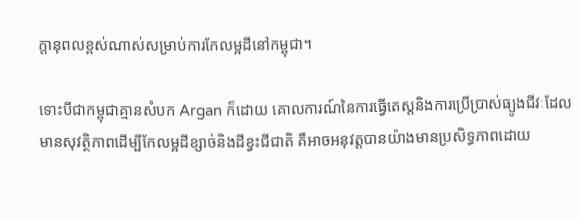ក្តានុពលខ្ពស់ណាស់សម្រាប់ការកែលម្អដីនៅកម្ពុជា។

ទោះបីជាកម្ពុជាគ្មានសំបក Argan ក៏ដោយ គោលការណ៍នៃការធ្វើតេស្តនិងការប្រើប្រាស់ធ្យូងជីវៈដែលមានសុវត្ថិភាពដើម្បីកែលម្អដីខ្សាច់និងដីខ្វះជីជាតិ គឺអាចអនុវត្តបានយ៉ាងមានប្រសិទ្ធភាពដោយ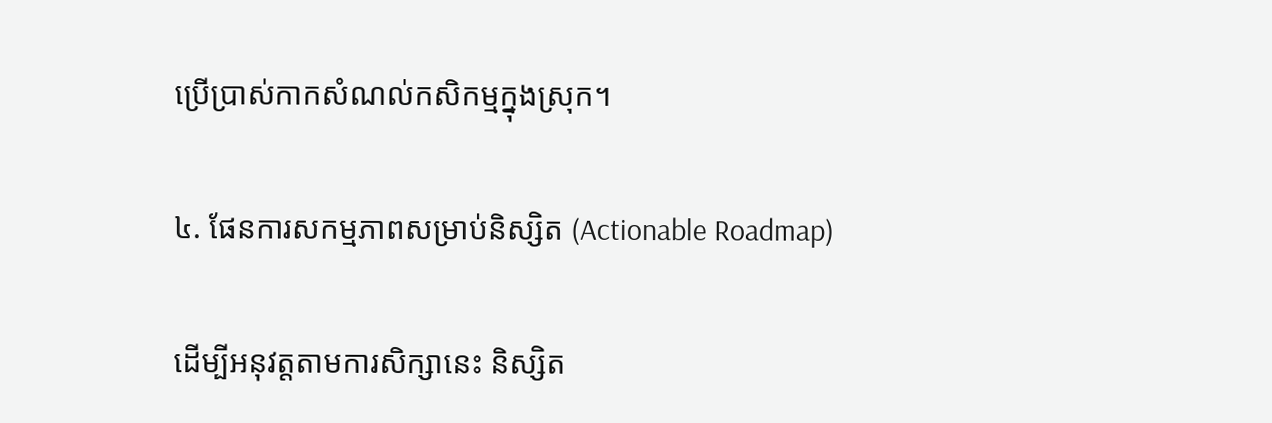ប្រើប្រាស់កាកសំណល់កសិកម្មក្នុងស្រុក។

៤. ផែនការសកម្មភាពសម្រាប់និស្សិត (Actionable Roadmap)

ដើម្បីអនុវត្តតាមការសិក្សានេះ និស្សិត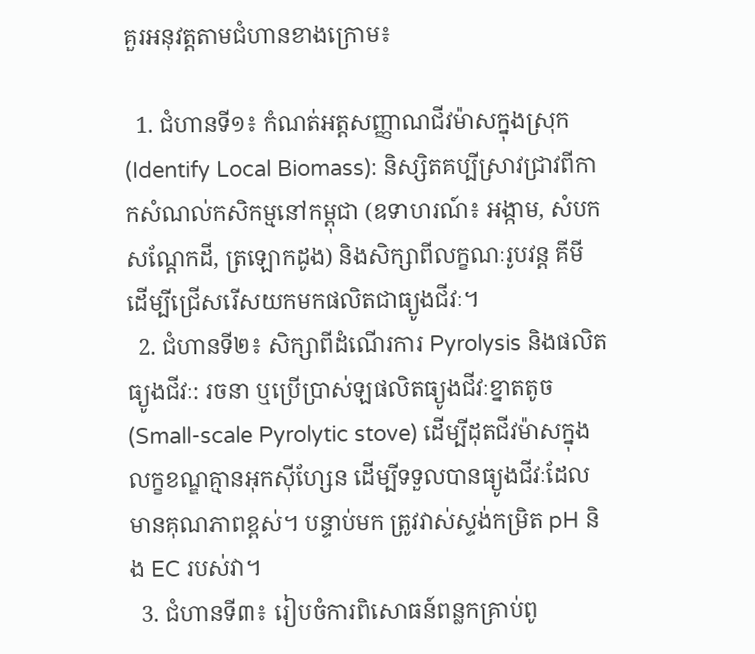គួរអនុវត្តតាមជំហានខាងក្រោម៖

  1. ជំហានទី១៖ កំណត់អត្តសញ្ញាណជីវម៉ាសក្នុងស្រុក (Identify Local Biomass): និស្សិតគប្បីស្រាវជ្រាវពីកាកសំណល់កសិកម្មនៅកម្ពុជា (ឧទាហរណ៍៖ អង្កាម, សំបកសណ្តែកដី, ត្រឡោកដូង) និងសិក្សាពីលក្ខណៈរូបវន្ត គីមី ដើម្បីជ្រើសរើសយកមកផលិតជាធ្យូងជីវៈ។
  2. ជំហានទី២៖ សិក្សាពីដំណើរការ Pyrolysis និងផលិតធ្យូងជីវៈ: រចនា ឬប្រើប្រាស់ឡផលិតធ្យូងជីវៈខ្នាតតូច (Small-scale Pyrolytic stove) ដើម្បីដុតជីវម៉ាសក្នុងលក្ខខណ្ឌគ្មានអុកស៊ីហ្សែន ដើម្បីទទួលបានធ្យូងជីវៈដែលមានគុណភាពខ្ពស់។ បន្ទាប់មក ត្រូវវាស់ស្ទង់កម្រិត pH និង EC របស់វា។
  3. ជំហានទី៣៖ រៀបចំការពិសោធន៍ពន្លកគ្រាប់ពូ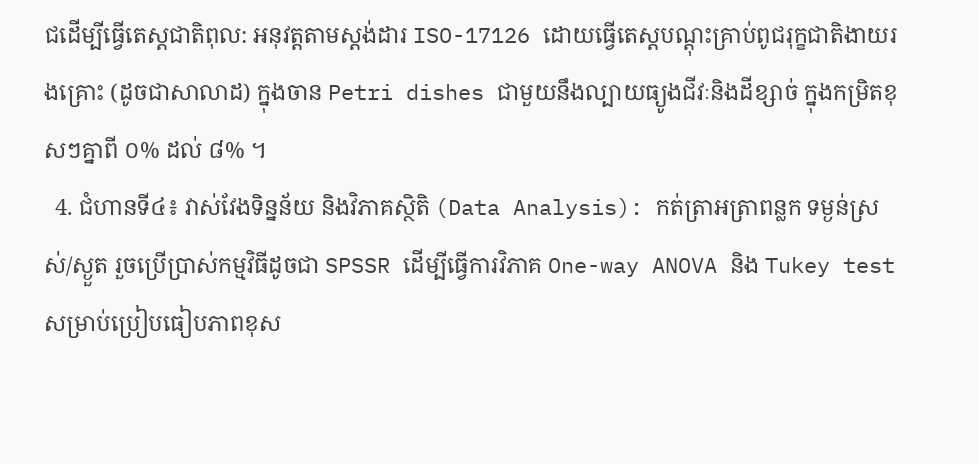ជដើម្បីធ្វើតេស្តជាតិពុល: អនុវត្តតាមស្តង់ដារ ISO-17126 ដោយធ្វើតេស្តបណ្តុះគ្រាប់ពូជរុក្ខជាតិងាយរងគ្រោះ (ដូចជាសាលាដ) ក្នុងចាន Petri dishes ជាមួយនឹងល្បាយធ្យូងជីវៈនិងដីខ្សាច់ ក្នុងកម្រិតខុសៗគ្នាពី ០% ដល់ ៨% ។
  4. ជំហានទី៤៖ វាស់វែងទិន្នន័យ និងវិភាគស្ថិតិ (Data Analysis): កត់ត្រាអត្រាពន្លក ទម្ងន់ស្រស់/ស្ងួត រួចប្រើប្រាស់កម្មវិធីដូចជា SPSSR ដើម្បីធ្វើការវិភាគ One-way ANOVA និង Tukey test សម្រាប់ប្រៀបធៀបភាពខុស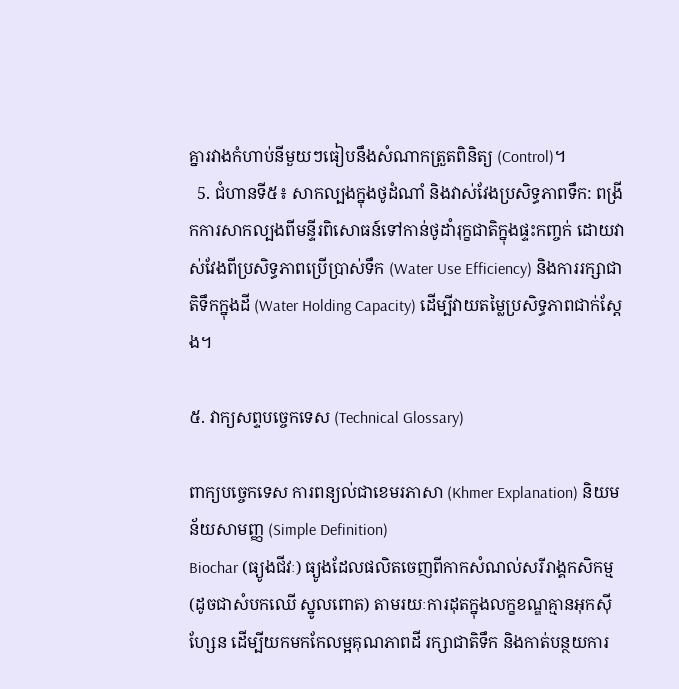គ្នារវាងកំហាប់នីមួយៗធៀបនឹងសំណាកត្រួតពិនិត្យ (Control)។
  5. ជំហានទី៥៖ សាកល្បងក្នុងថូដំណាំ និងវាស់វែងប្រសិទ្ធភាពទឹក: ពង្រីកការសាកល្បងពីមន្ទីរពិសោធន៍ទៅកាន់ថូដាំរុក្ខជាតិក្នុងផ្ទះកញ្ចក់ ដោយវាស់វែងពីប្រសិទ្ធភាពប្រើប្រាស់ទឹក (Water Use Efficiency) និងការរក្សាជាតិទឹកក្នុងដី (Water Holding Capacity) ដើម្បីវាយតម្លៃប្រសិទ្ធភាពជាក់ស្តែង។

៥. វាក្យសព្ទបច្ចេកទេស (Technical Glossary)

ពាក្យបច្ចេកទេស ការពន្យល់ជាខេមរភាសា (Khmer Explanation) និយមន័យសាមញ្ញ (Simple Definition)
Biochar (ធ្យូងជីវៈ) ធ្យូងដែលផលិតចេញពីកាកសំណល់សរីរាង្គកសិកម្ម (ដូចជាសំបកឈើ ស្នូលពោត) តាមរយៈការដុតក្នុងលក្ខខណ្ឌគ្មានអុកស៊ីហ្សែន ដើម្បីយកមកកែលម្អគុណភាពដី រក្សាជាតិទឹក និងកាត់បន្ថយការ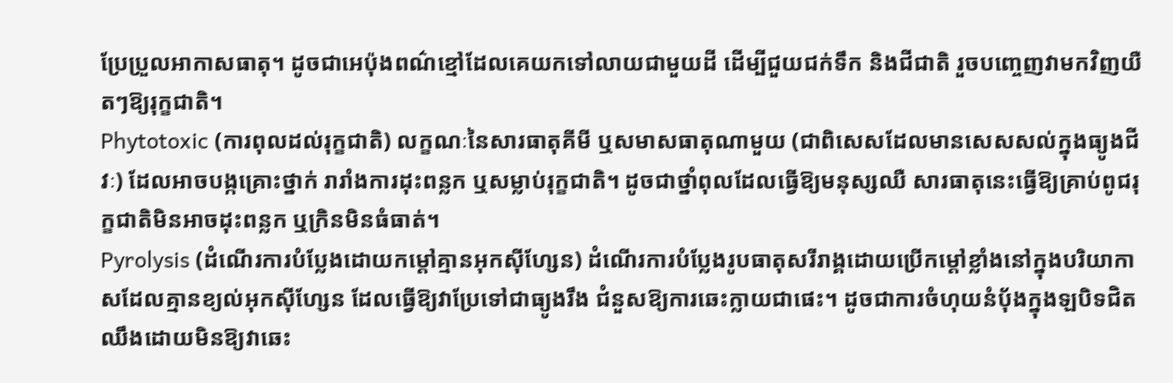ប្រែប្រួលអាកាសធាតុ។ ដូចជាអេប៉ុងពណ៌ខ្មៅដែលគេយកទៅលាយជាមួយដី ដើម្បីជួយជក់ទឹក និងជីជាតិ រួចបញ្ចេញវាមកវិញយឺតៗឱ្យរុក្ខជាតិ។
Phytotoxic (ការពុលដល់រុក្ខជាតិ) លក្ខណៈនៃសារធាតុគីមី ឬសមាសធាតុណាមួយ (ជាពិសេសដែលមានសេសសល់ក្នុងធ្យូងជីវៈ) ដែលអាចបង្កគ្រោះថ្នាក់ រារាំងការដុះពន្លក ឬសម្លាប់រុក្ខជាតិ។ ដូចជាថ្នាំពុលដែលធ្វើឱ្យមនុស្សឈឺ សារធាតុនេះធ្វើឱ្យគ្រាប់ពូជរុក្ខជាតិមិនអាចដុះពន្លក ឬក្រិនមិនធំធាត់។
Pyrolysis (ដំណើរការបំប្លែងដោយកម្តៅគ្មានអុកស៊ីហ្សែន) ដំណើរការបំប្លែងរូបធាតុសរីរាង្គដោយប្រើកម្តៅខ្លាំងនៅក្នុងបរិយាកាសដែលគ្មានខ្យល់អុកស៊ីហ្សែន ដែលធ្វើឱ្យវាប្រែទៅជាធ្យូងរឹង ជំនួសឱ្យការឆេះក្លាយជាផេះ។ ដូចជាការចំហុយនំប៉័ងក្នុងឡបិទជិតឈឹងដោយមិនឱ្យវាឆេះ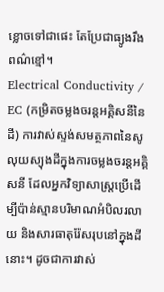ខ្លោចទៅជាផេះ តែប្រែជាធ្យូងរឹងពណ៌ខ្មៅ។
Electrical Conductivity / EC (កម្រិតចម្លងចរន្តអគ្គិសនីនៃដី) ការវាស់ស្ទង់សមត្ថភាពនៃសូលុយស្យុងដីក្នុងការចម្លងចរន្តអគ្គិសនី ដែលអ្នកវិទ្យាសាស្ត្រប្រើដើម្បីប៉ាន់ស្មានបរិមាណអំបិលរលាយ និងសារធាតុរ៉ែសរុបនៅក្នុងដីនោះ។ ដូចជាការវាស់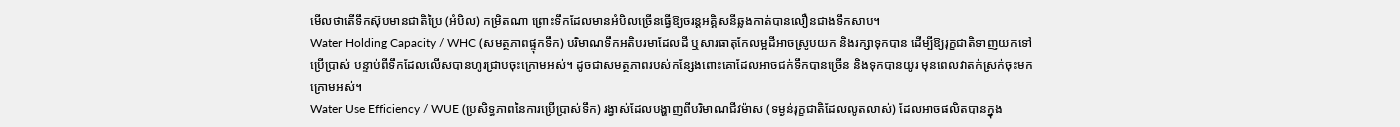មើលថាតើទឹកស៊ុបមានជាតិប្រៃ (អំបិល) កម្រិតណា ព្រោះទឹកដែលមានអំបិលច្រើនធ្វើឱ្យចរន្តអគ្គិសនីឆ្លងកាត់បានលឿនជាងទឹកសាប។
Water Holding Capacity / WHC (សមត្ថភាពផ្ទុកទឹក) បរិមាណទឹកអតិបរមាដែលដី ឬសារធាតុកែលម្អដីអាចស្រូបយក និងរក្សាទុកបាន ដើម្បីឱ្យរុក្ខជាតិទាញយកទៅប្រើប្រាស់ បន្ទាប់ពីទឹកដែលលើសបានហូរជ្រាបចុះក្រោមអស់។ ដូចជាសមត្ថភាពរបស់កន្សែងពោះគោដែលអាចជក់ទឹកបានច្រើន និងទុកបានយូរ មុនពេលវាតក់ស្រក់ចុះមកក្រោមអស់។
Water Use Efficiency / WUE (ប្រសិទ្ធភាពនៃការប្រើប្រាស់ទឹក) រង្វាស់ដែលបង្ហាញពីបរិមាណជីវម៉ាស (ទម្ងន់រុក្ខជាតិដែលលូតលាស់) ដែលអាចផលិតបានក្នុង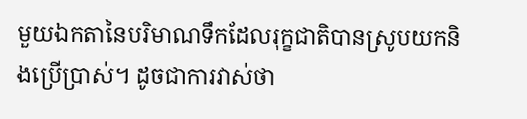មួយឯកតានៃបរិមាណទឹកដែលរុក្ខជាតិបានស្រូបយកនិងប្រើប្រាស់។ ដូចជាការវាស់ថា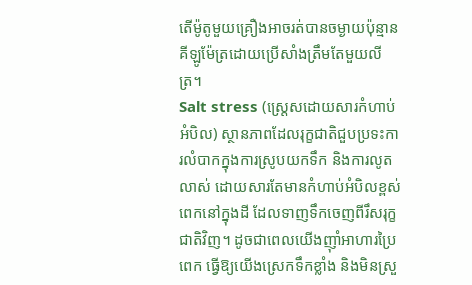តើម៉ូតូមួយគ្រឿងអាចរត់បានចម្ងាយប៉ុន្មានគីឡូម៉ែត្រដោយប្រើសាំងត្រឹមតែមួយលីត្រ។
Salt stress (ស្ត្រេសដោយសារកំហាប់អំបិល) ស្ថានភាពដែលរុក្ខជាតិជួបប្រទះការលំបាកក្នុងការស្រូបយកទឹក និងការលូតលាស់ ដោយសារតែមានកំហាប់អំបិលខ្ពស់ពេកនៅក្នុងដី ដែលទាញទឹកចេញពីរឹសរុក្ខជាតិវិញ។ ដូចជាពេលយើងញ៉ាំអាហារប្រៃពេក ធ្វើឱ្យយើងស្រេកទឹកខ្លាំង និងមិនស្រួ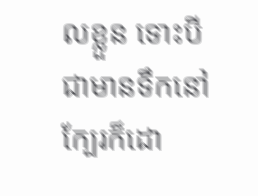លខ្លួន ទោះបីជាមានទឹកនៅក្បែរក៏ដោ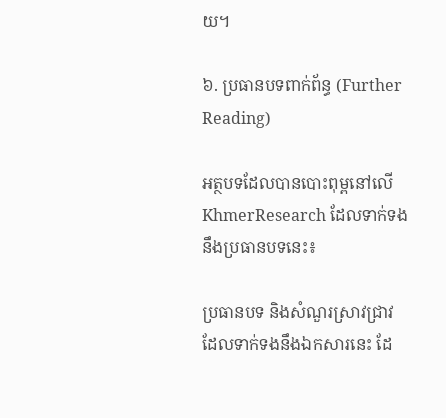យ។

៦. ប្រធានបទពាក់ព័ន្ធ (Further Reading)

អត្ថបទដែលបានបោះពុម្ពនៅលើ KhmerResearch ដែលទាក់ទងនឹងប្រធានបទនេះ៖

ប្រធានបទ និងសំណួរស្រាវជ្រាវដែលទាក់ទងនឹងឯកសារនេះ ដែ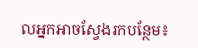លអ្នកអាចស្វែងរកបន្ថែម៖